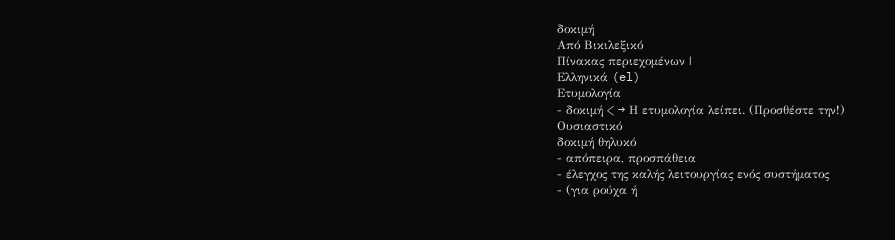δοκιμή
Από Βικιλεξικό
Πίνακας περιεχομένων |
Ελληνικά (el)
Ετυμολογία
- δοκιμή < → Η ετυμολογία λείπει. (Προσθέστε την!)
Ουσιαστικό
δοκιμή θηλυκό
- απόπειρα, προσπάθεια
- έλεγχος της καλής λειτουργίας ενός συστήματος
- (για ρούχα ή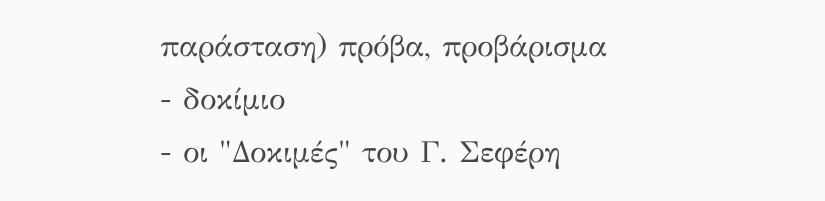παράσταση) πρόβα, προβάρισμα
- δοκίμιο
- οι "Δοκιμές" του Γ. Σεφέρη